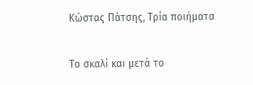Κώστας Πάτσης, Τρία ποιήματα

Το σκαλί και μετά το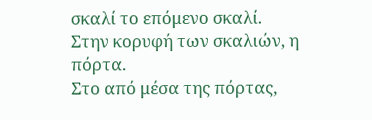σκαλί το επόμενο σκαλί.
Στην κορυφή των σκαλιών, η πόρτα.
Στο από μέσα της πόρτας,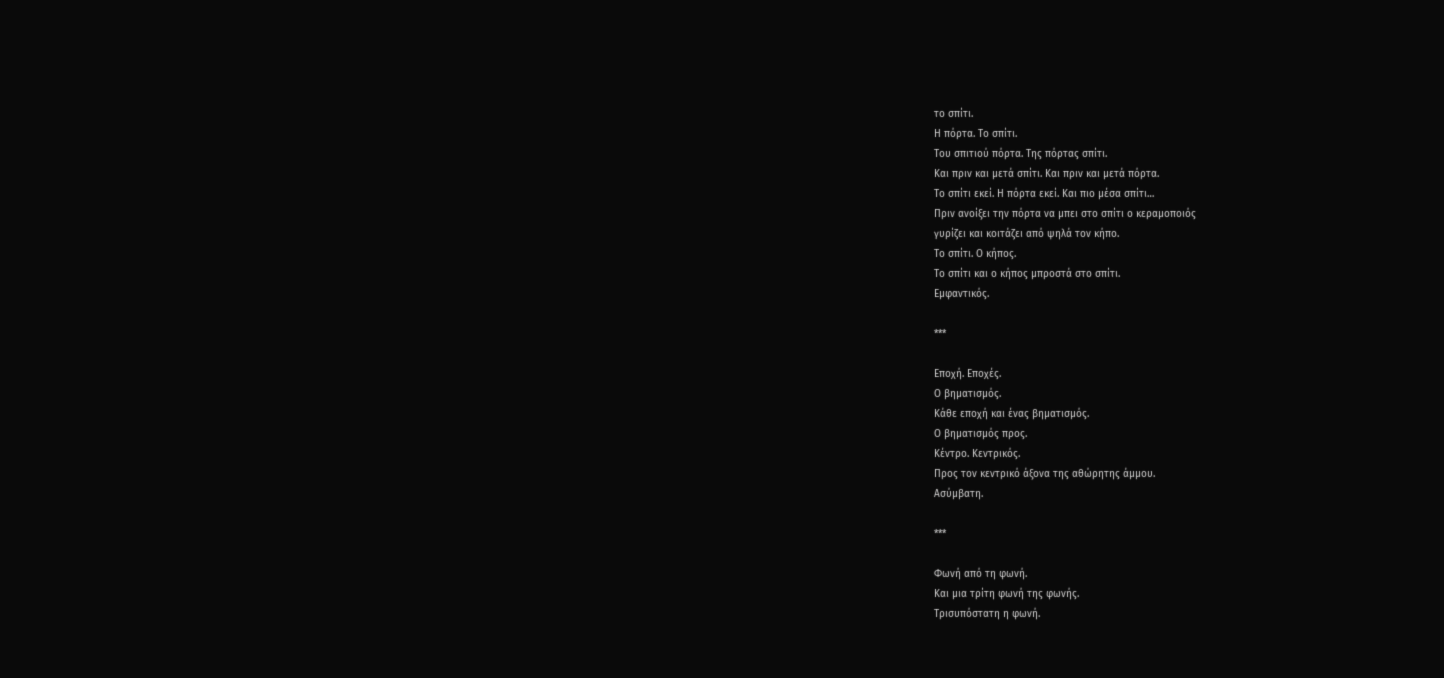το σπίτι.
Η πόρτα. Το σπίτι.
Του σπιτιού πόρτα. Της πόρτας σπίτι.
Και πριν και μετά σπίτι. Και πριν και μετά πόρτα.
Το σπίτι εκεί. Η πόρτα εκεί. Και πιο μέσα σπίτι…
Πριν ανοίξει την πόρτα να μπει στο σπίτι ο κεραμοποιός
γυρίζει και κοιτάζει από ψηλά τον κήπο.
Το σπίτι. Ο κήπος.
Το σπίτι και ο κήπος μπροστά στο σπίτι.
Εμφαντικός.

***

Εποχή. Εποχές.
Ο βηματισμός.
Κάθε εποχή και ένας βηματισμός.
Ο βηματισμός προς.
Κέντρο. Κεντρικός.
Προς τον κεντρικό άξονα της αθώρητης άμμου.
Ασύμβατη.

***

Φωνή από τη φωνή.
Και μια τρίτη φωνή της φωνής.
Τρισυπόστατη η φωνή.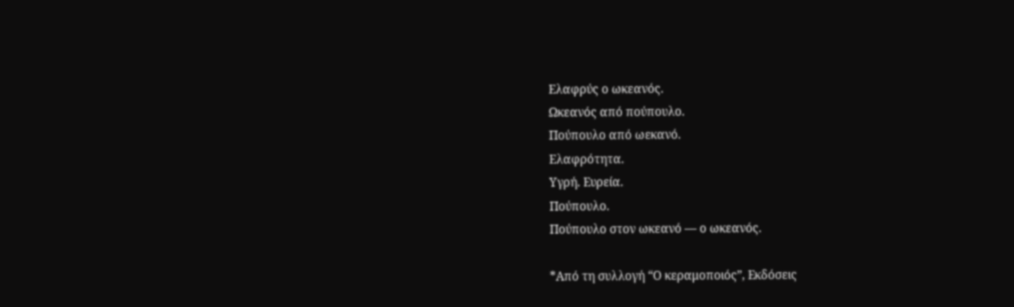Ελαφρύς ο ωκεανός.
Ωκεανός από πούπουλο.
Πούπουλο από ωεκανό.
Ελαφρότητα.
Υγρή. Ευρεία.
Πούπουλο.
Πούπουλο στον ωκεανό — ο ωκεανός.

*Από τη συλλογή “Ο κεραμοποιός”, Εκδόσεις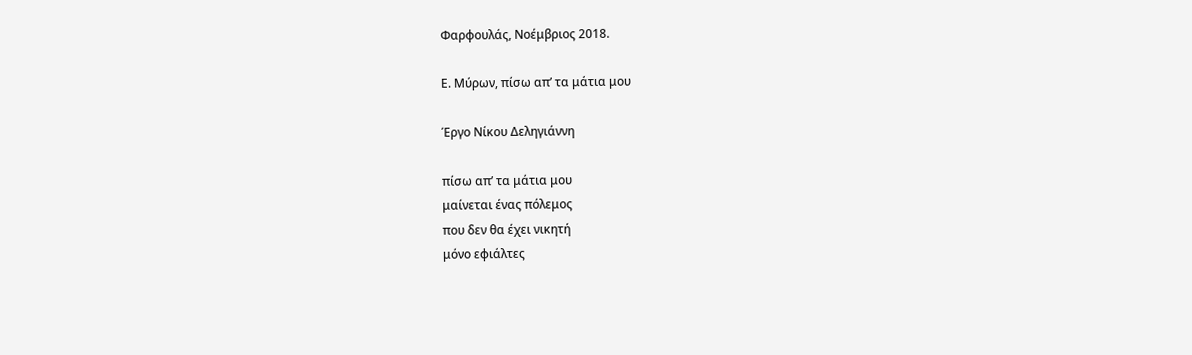Φαρφουλάς, Νοέμβριος 2018.

Ε. Μύρων, πίσω απ’ τα μάτια μου

Έργο Νίκου Δεληγιάννη

πίσω απ’ τα μάτια μου
μαίνεται ένας πόλεμος
που δεν θα έχει νικητή
μόνο εφιάλτες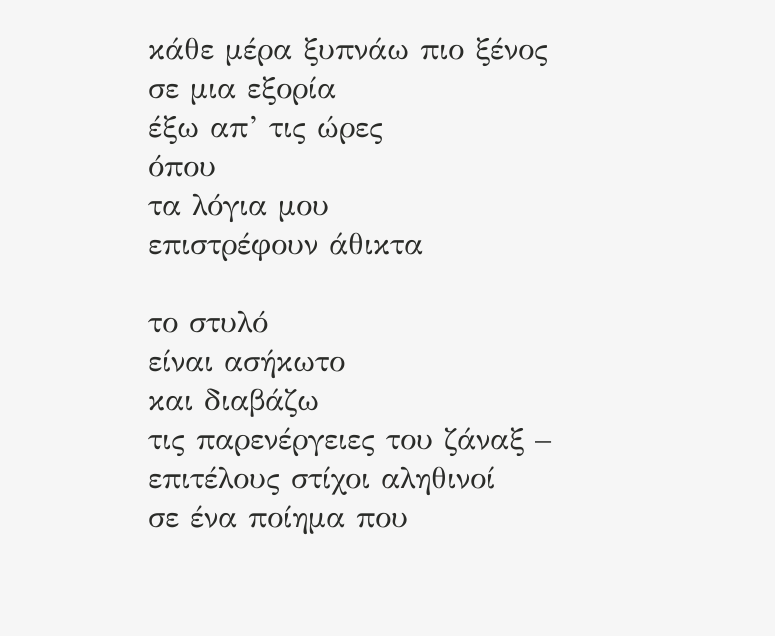κάθε μέρα ξυπνάω πιο ξένος
σε μια εξορία
έξω απ’ τις ώρες
όπου
τα λόγια μου
επιστρέφουν άθικτα

το στυλό
είναι ασήκωτο
και διαβάζω
τις παρενέργειες του ζάναξ –
επιτέλους στίχοι αληθινοί
σε ένα ποίημα που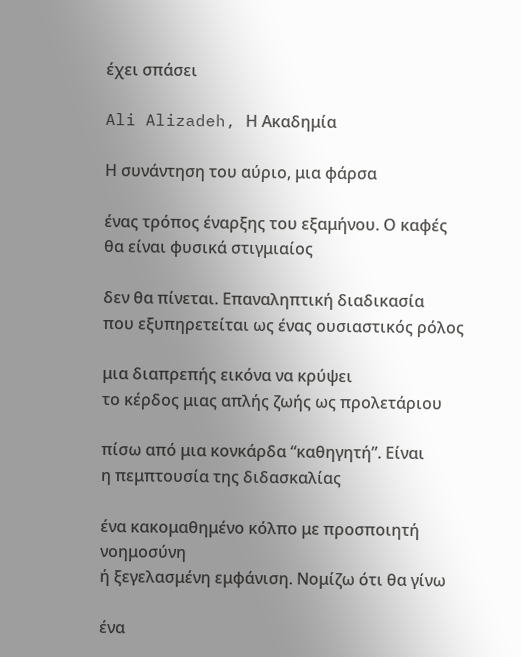έχει σπάσει

Ali Alizadeh, Η Ακαδημία

Η συνάντηση του αύριο, μια φάρσα

ένας τρόπος έναρξης του εξαμήνου. Ο καφές
θα είναι φυσικά στιγμιαίος

δεν θα πίνεται. Επαναληπτική διαδικασία
που εξυπηρετείται ως ένας ουσιαστικός ρόλος

μια διαπρεπής εικόνα να κρύψει
το κέρδος μιας απλής ζωής ως προλετάριου

πίσω από μια κονκάρδα “καθηγητή”. Είναι
η πεμπτουσία της διδασκαλίας

ένα κακομαθημένο κόλπο με προσποιητή νοημοσύνη
ή ξεγελασμένη εμφάνιση. Νομίζω ότι θα γίνω

ένα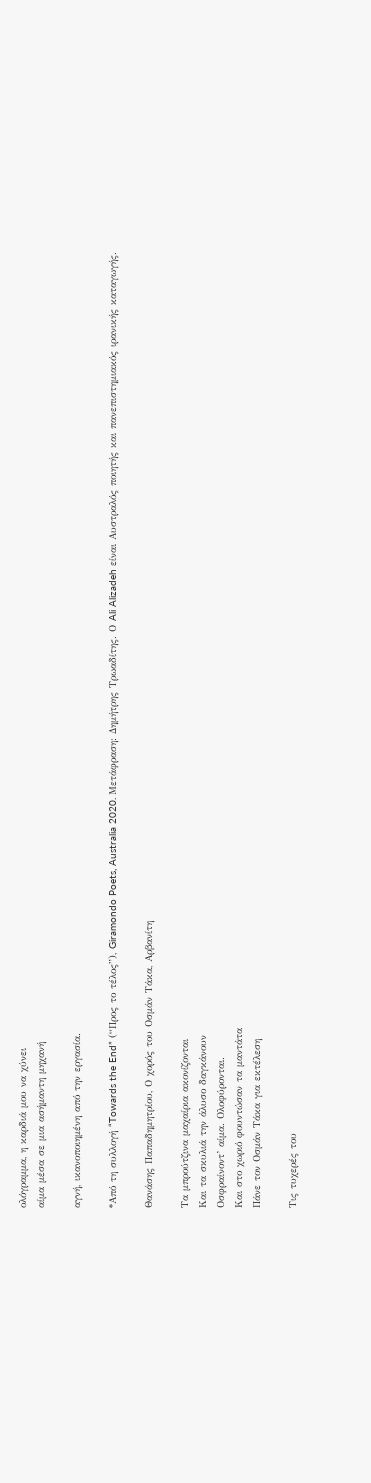ολόγραμμα, η καρδιά μου να χύνει
αίμα μέσα σε μια ασήμαντη μηχανή

αγνή, ικανοποιημένη από την εργασία.

*Από τη συλλογή “Towards the End” (“Προς το τέλος”), Giramondo Poets, Australia 2020. Μετάφραση: Δημήτρης Τρωαδίτης. Ο Ali Alizadeh είναι Αυστραλός ποιητής και πανεπιστημιακός ιρανικής καταγωγής.

Θανάσης Παπαδημητρίου, Ο χορός του Οσμάν Τάκα, Αρβανίτη

Τα μπρούτζινα μαχαίρια ακονίζονται
Και τα σκυλιά την άλυσο δαγκάνουν
Οσφραίνοντ’ αίμα. Ολοφύρονται.
Και στο χωριό φουντώσαν τα μαντάτα
Πάνε τον Οσμάν Τάκα για εκτέλεση

Τις τυχερές του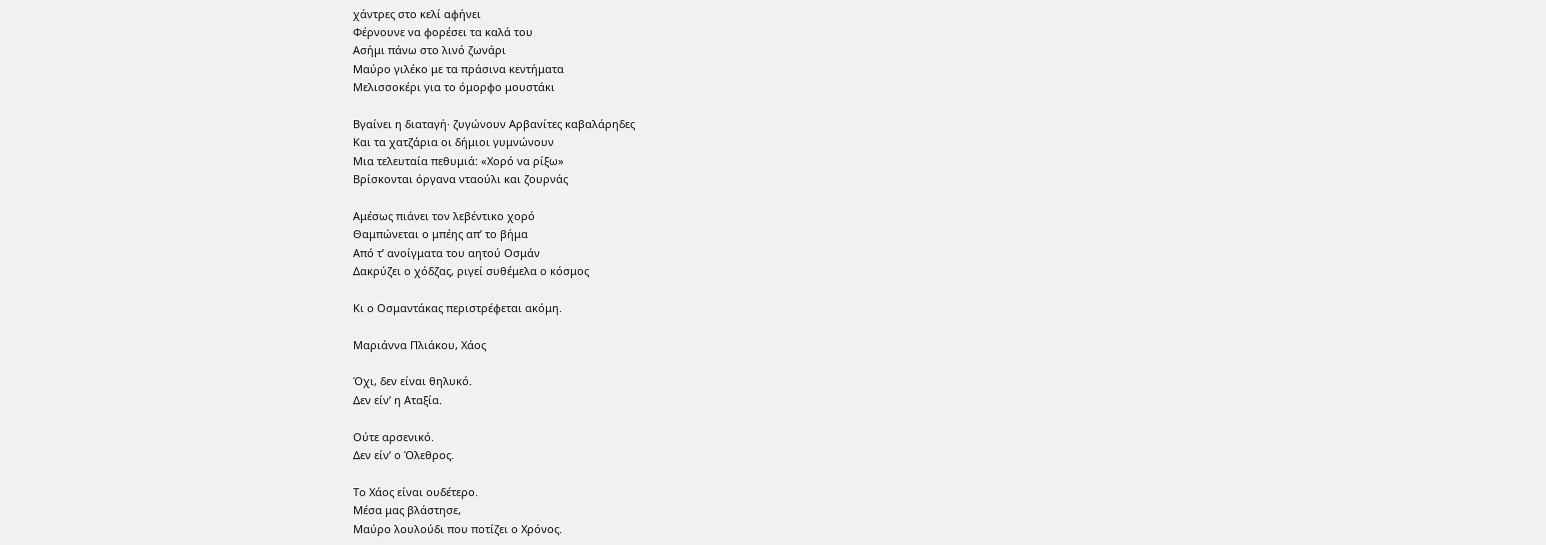χάντρες στο κελί αφήνει
Φέρνουνε να φορέσει τα καλά του
Ασήμι πάνω στο λινό ζωνάρι
Μαύρο γιλέκο με τα πράσινα κεντήματα
Μελισσοκέρι για το όμορφο μουστάκι

Βγαίνει η διαταγή⸱ ζυγώνουν Αρβανίτες καβαλάρηδες
Και τα χατζάρια οι δήμιοι γυμνώνουν
Μια τελευταία πεθυμιά: «Χορό να ρίξω»
Βρίσκονται όργανα νταούλι και ζουρνάς

Αμέσως πιάνει τον λεβέντικο χορό
Θαμπώνεται ο μπέης απ’ το βήμα
Από τ’ ανοίγματα του αητού Οσμάν
Δακρύζει ο χόδζας, ριγεί συθέμελα ο κόσμος

Κι ο Οσμαντάκας περιστρέφεται ακόμη.

Μαριάννα Πλιάκου, Χάος

Όχι, δεν είναι θηλυκό.
Δεν είν’ η Αταξία.

Ούτε αρσενικό.
Δεν είν’ ο Όλεθρος.

Το Χάος είναι ουδέτερο.
Μέσα μας βλάστησε,
Μαύρο λουλούδι που ποτίζει ο Χρόνος.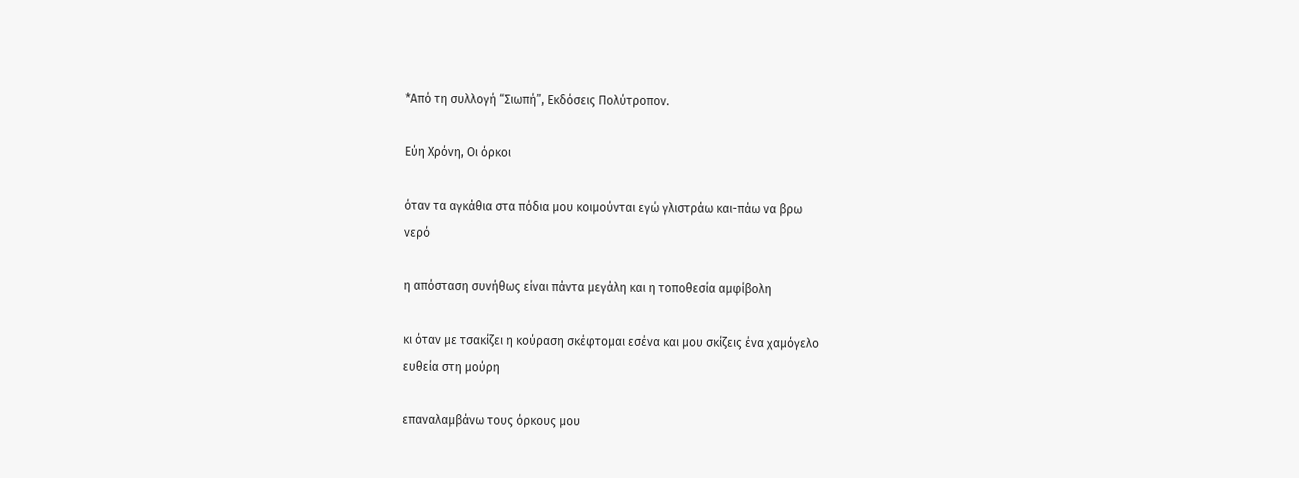*Από τη συλλογή “Σιωπή”, Εκδόσεις Πολύτροπον.

Εύη Χρόνη, Οι όρκοι

όταν τα αγκάθια στα πόδια μου κοιμούνται εγώ γλιστράω και-πάω να βρω
νερό

η απόσταση συνήθως είναι πάντα μεγάλη και η τοποθεσία αμφίβολη

κι όταν με τσακίζει η κούραση σκέφτομαι εσένα και μου σκίζεις ένα χαμόγελο
ευθεία στη μούρη

επαναλαμβάνω τους όρκους μου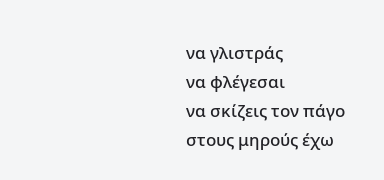να γλιστράς
να φλέγεσαι
να σκίζεις τον πάγο
στους μηρούς έχω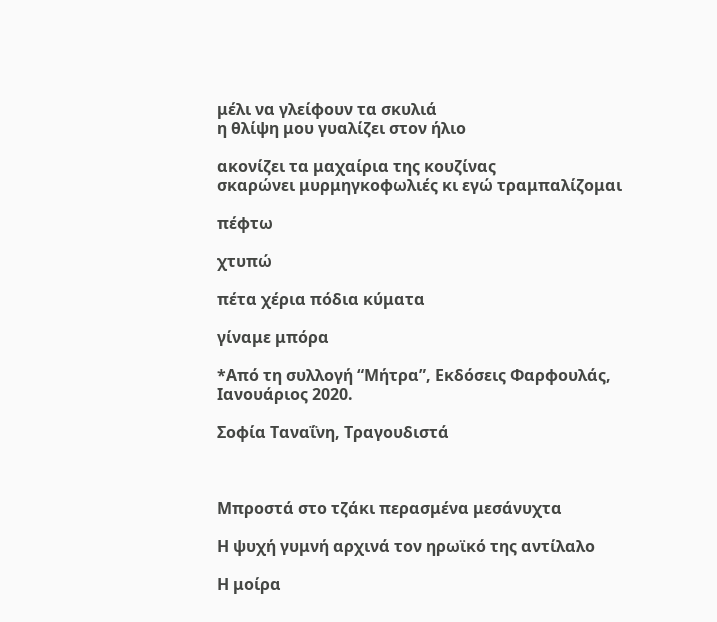μέλι να γλείφουν τα σκυλιά
η θλίψη μου γυαλίζει στον ήλιο

ακονίζει τα μαχαίρια της κουζίνας
σκαρώνει μυρμηγκοφωλιές κι εγώ τραμπαλίζομαι

πέφτω

χτυπώ

πέτα χέρια πόδια κύματα

γίναμε μπόρα

*Από τη συλλογή “Μήτρα”, Εκδόσεις Φαρφουλάς, Ιανουάριος 2020.

Σοφία Ταναΐνη, Τραγουδιστά



Μπροστά στο τζάκι περασμένα μεσάνυχτα

Η ψυχή γυμνή αρχινά τον ηρωϊκό της αντίλαλο

Η μοίρα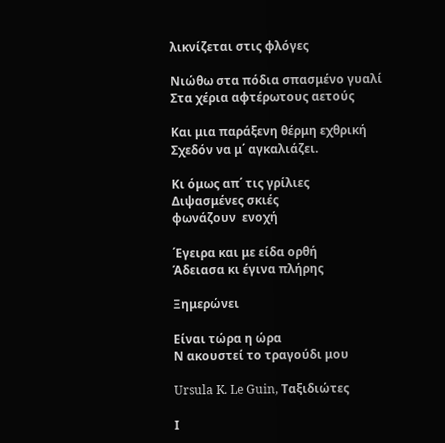λικνίζεται στις φλόγες

Νιώθω στα πόδια σπασμένο γυαλί
Στα χέρια αφτέρωτους αετούς

Και μια παράξενη θέρμη εχθρική
Σχεδόν να μ΄ αγκαλιάζει.

Κι όμως απ΄ τις γρίλιες
Διψασμένες σκιές
φωνάζουν  ενοχή

΄Εγειρα και με είδα ορθή
Άδειασα κι έγινα πλήρης

Ξημερώνει

Είναι τώρα η ώρα
Ν ακουστεί το τραγούδι μου

Ursula K. Le Guin, Ταξιδιώτες

Ι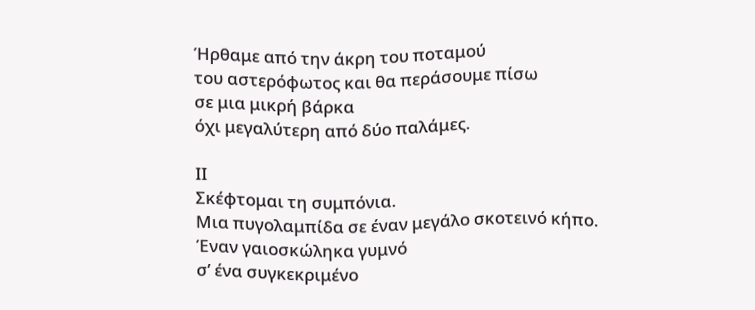Ήρθαμε από την άκρη του ποταμού
του αστερόφωτος και θα περάσουμε πίσω
σε μια μικρή βάρκα
όχι μεγαλύτερη από δύο παλάμες.

ΙΙ
Σκέφτομαι τη συμπόνια.
Μια πυγολαμπίδα σε έναν μεγάλο σκοτεινό κήπο.
Έναν γαιοσκώληκα γυμνό
σ’ ένα συγκεκριμένο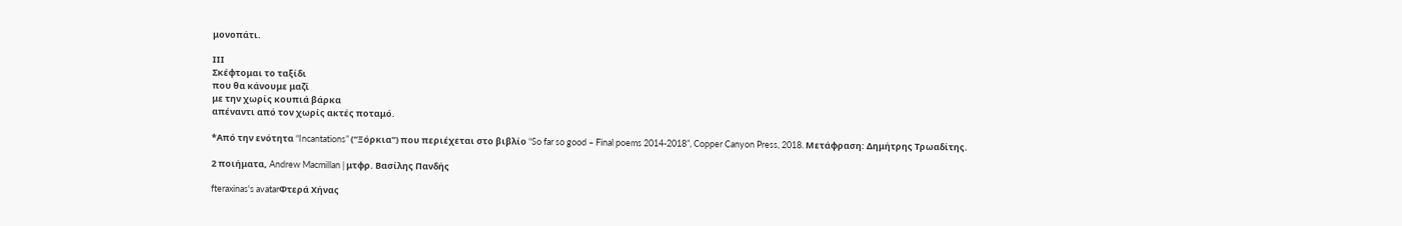μονοπάτι.

ΙΙΙ
Σκέφτομαι το ταξίδι
που θα κάνουμε μαζί
με την χωρίς κουπιά βάρκα
απέναντι από τον χωρίς ακτές ποταμό.

*Από την ενότητα “Incantations” (“Ξόρκια”) που περιέχεται στο βιβλίο “So far so good – Final poems 2014-2018”, Copper Canyon Press, 2018. Μετάφραση: Δημήτρης Τρωαδίτης.

2 ποιήματα, Andrew Macmillan | μτφρ. Βασίλης Πανδής

fteraxinas's avatarΦτερά Χήνας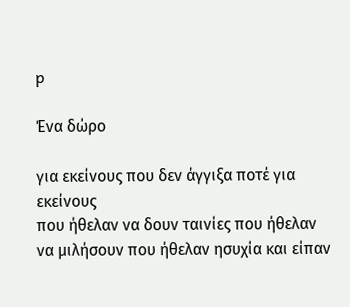p

Ένα δώρο

για εκείνους που δεν άγγιξα ποτέ για εκείνους
που ήθελαν να δουν ταινίες που ήθελαν
να μιλήσουν που ήθελαν ησυχία και είπαν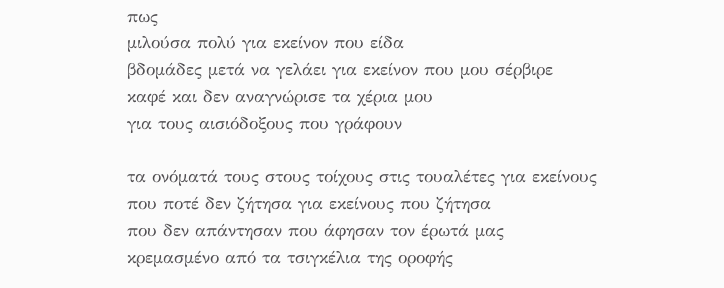πως
μιλούσα πολύ για εκείνον που είδα
βδομάδες μετά να γελάει για εκείνον που μου σέρβιρε
καφέ και δεν αναγνώρισε τα χέρια μου
για τους αισιόδοξους που γράφουν

τα ονόματά τους στους τοίχους στις τουαλέτες για εκείνους
που ποτέ δεν ζήτησα για εκείνους που ζήτησα
που δεν απάντησαν που άφησαν τον έρωτά μας
κρεμασμένο από τα τσιγκέλια της οροφής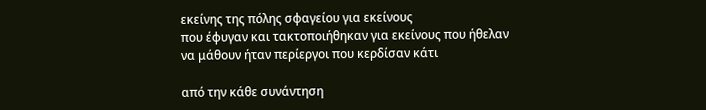εκείνης της πόλης σφαγείου για εκείνους
που έφυγαν και τακτοποιήθηκαν για εκείνους που ήθελαν
να μάθουν ήταν περίεργοι που κερδίσαν κάτι

από την κάθε συνάντηση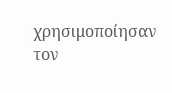χρησιμοποίησαν τον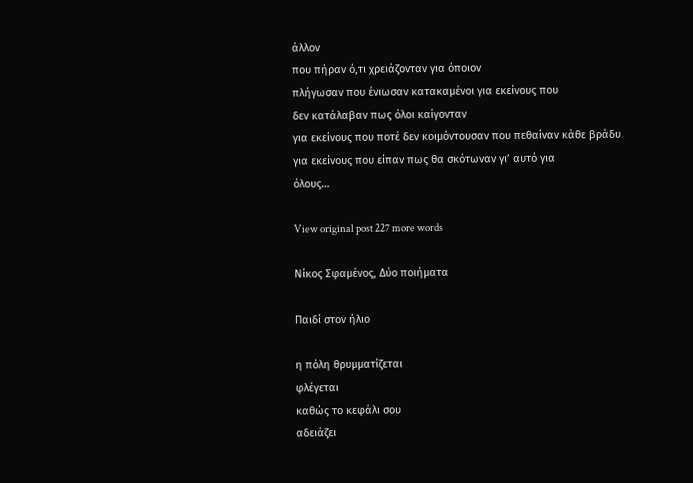άλλον
που πήραν ό,τι χρειάζονταν για όποιον
πλήγωσαν που ένιωσαν κατακαμένοι για εκείνους που
δεν κατάλαβαν πως όλοι καίγονταν
για εκείνους που ποτέ δεν κοιμόντουσαν που πεθαίναν κάθε βράδυ
για εκείνους που είπαν πως θα σκότωναν γι’ αυτό για
όλους…

View original post 227 more words

Νίκος Σφαμένος, Δύο ποιήματα

Παιδί στον ήλιο

η πόλη θρυμματίζεται
φλέγεται
καθώς το κεφάλι σου
αδειάζει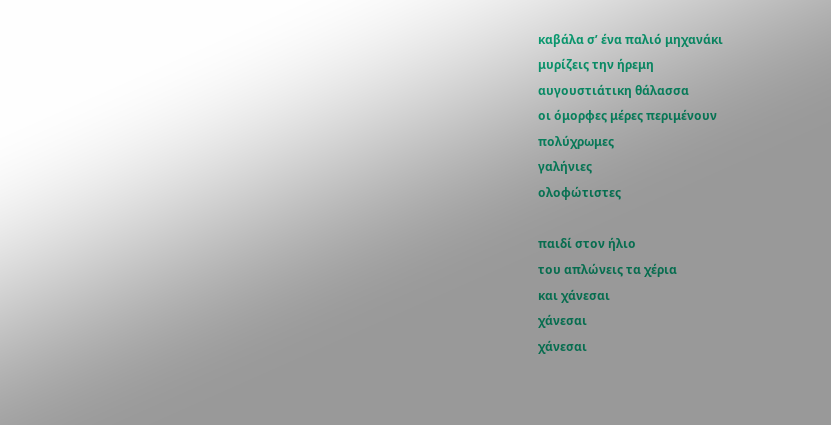καβάλα σ’ ένα παλιό μηχανάκι
μυρίζεις την ήρεμη
αυγουστιάτικη θάλασσα
οι όμορφες μέρες περιμένουν
πολύχρωμες
γαλήνιες
ολοφώτιστες

παιδί στον ήλιο
του απλώνεις τα χέρια
και χάνεσαι
χάνεσαι
χάνεσαι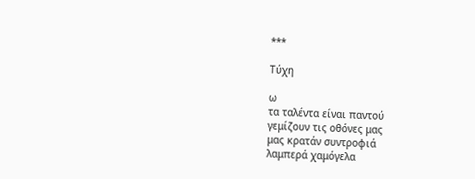***

Τύχη

ω
τα ταλέντα είναι παντού
γεμίζουν τις οθόνες μας
μας κρατάν συντροφιά
λαμπερά χαμόγελα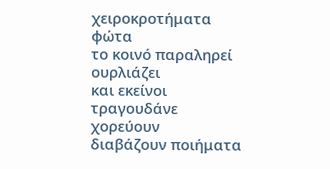χειροκροτήματα
φώτα
το κοινό παραληρεί
ουρλιάζει
και εκείνοι
τραγουδάνε
χορεύουν
διαβάζουν ποιήματα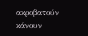ακροβατούν
κάνουν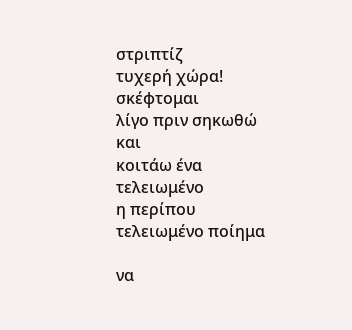στριπτίζ
τυχερή χώρα!
σκέφτομαι
λίγο πριν σηκωθώ και
κοιτάω ένα τελειωμένο
η περίπου τελειωμένο ποίημα

να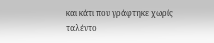και κάτι που γράφτηκε χωρίς
ταλέντο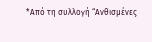*Από τη συλλογή “Ανθισμένες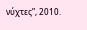νύχτες”, 2010.